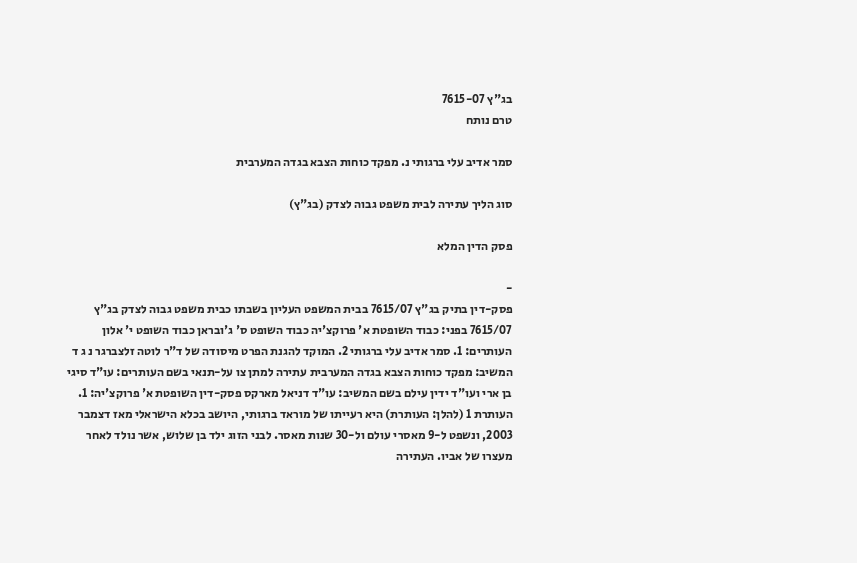בג"ץ 7615-07
טרם נותח

סמר אדיב עלי ברגותי נ. מפקד כוחות הצבא בגדה המערבית

סוג הליך עתירה לבית משפט גבוה לצדק (בג"ץ)

פסק הדין המלא

-
פסק-דין בתיק בג"ץ 7615/07 בבית המשפט העליון בשבתו כבית משפט גבוה לצדק בג"ץ 7615/07 בפני: כבוד השופטת א' פרוקצ'יה כבוד השופט ס' ג'ובראן כבוד השופט י' אלון העותרים: 1. סמר אדיב עלי ברגותי 2. המוקד להגנת הפרט מיסודה של ד"ר לוטה זלצברגר נ ג ד המשיב: מפקד כוחות הצבא בגדה המערבית עתירה למתן צו על-תנאי בשם העותרים: עו"ד סיגי בן ארי ועו"ד ידין עילם בשם המשיב: עו"ד דניאל מארקס פסק-דין השופטת א' פרוקצ'יה: 1. העותרת 1 (להלן: העותרת) היא רעייתו של מוראד ברגותי, היושב בכלא הישראלי מאז דצמבר 2003, ונשפט ל-9 מאסרי עולם ול-30 שנות מאסר. לבני הזוג ילד בן שלוש, אשר נולד לאחר מעצרו של אביו. העתירה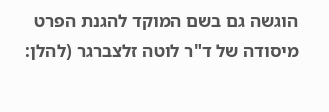הוגשה גם בשם המוקד להגנת הפרט מיסודה של ד"ר לוטה זלצברגר (להלן: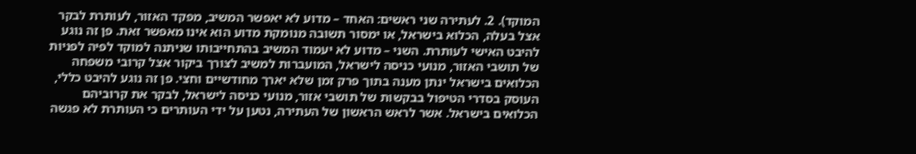המוקד). 2. לעתירה שני ראשים: האחד – מדוע לא יאפשר המשיב, מפקד האזור, לעותרת לבקר אצל בעלה, הכלוא בישראל, או ימסור תשובה מנומקת מדוע הוא אינו מאפשר זאת. פן זה נוגע להיבט האישי לעותרת. השני – מדוע לא יעמוד המשיב בהתחייבותו שניתנה למוקד לפיה לפניות של תושבי האזור, מנועי כניסה לישראל, המועברות למשיב לצורך ביקור אצל קרובי משפחה הכלואים בישראל ינתן מענה בתוך פרק זמן שלא יארך מחודשיים וחצי. פן זה נוגע להיבט כללי, העוסק בסדרי הטיפול בבקשות של תושבי אזור, מנועי כניסה לישראל, לבקר את קרוביהם הכלואים בישראל. אשר לראש הראשון של העתירה, נטען על ידי העותרים כי העותרת לא פגשה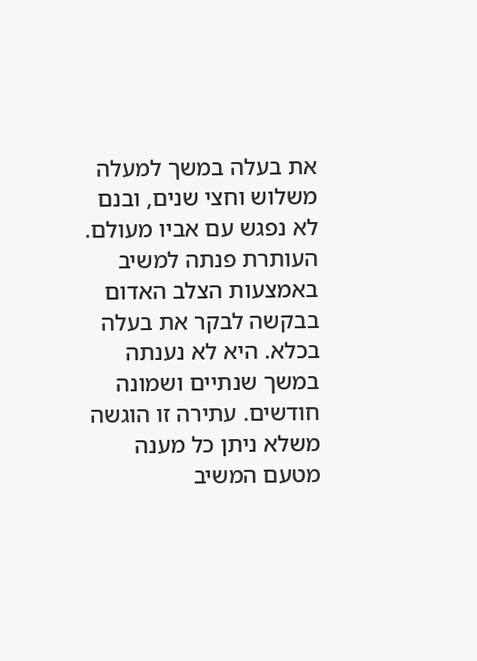את בעלה במשך למעלה משלוש וחצי שנים, ובנם לא נפגש עם אביו מעולם. העותרת פנתה למשיב באמצעות הצלב האדום בבקשה לבקר את בעלה בכלא. היא לא נענתה במשך שנתיים ושמונה חודשים. עתירה זו הוגשה משלא ניתן כל מענה מטעם המשיב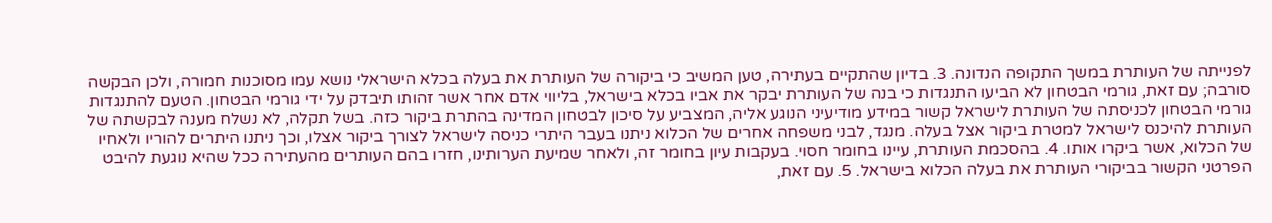לפנייתה של העותרת במשך התקופה הנדונה. 3. בדיון שהתקיים בעתירה, טען המשיב כי ביקורה של העותרת את בעלה בכלא הישראלי נושא עמו מסוכנות חמורה, ולכן הבקשה סורבה; עם זאת, גורמי הבטחון לא הביעו התנגדות כי בנה של העותרת יבקר את אביו בכלא בישראל, בליווי אדם אחר אשר זהותו תיבדק על ידי גורמי הבטחון. הטעם להתנגדות גורמי הבטחון לכניסתה של העותרת לישראל קשור במידע מודיעיני הנוגע אליה, המצביע על סיכון לבטחון המדינה בהתרת ביקור כזה. בשל תקלה, לא נשלח מענה לבקשתה של העותרת להיכנס לישראל למטרת ביקור אצל בעלה. מנגד, לבני משפחה אחרים של הכלוא ניתנו בעבר היתרי כניסה לישראל לצורך ביקור אצלו, וכך ניתנו היתרים להוריו ולאחיו של הכלוא, אשר ביקרו אותו. 4. בהסכמת העותרת, עיינו בחומר חסוי. בעקבות עיון בחומר זה, ולאחר שמיעת הערותינו, חזרו בהם העותרים מהעתירה ככל שהיא נוגעת להיבט הפרטני הקשור בביקורי העותרת את בעלה הכלוא בישראל. 5. עם זאת,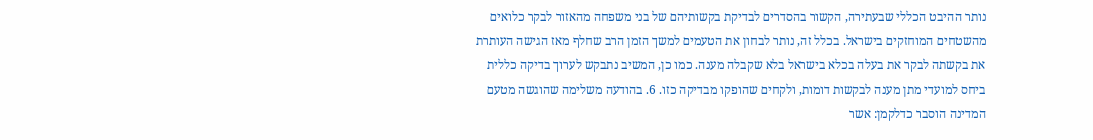נותר ההיבט הכללי שבעתירה, הקשור בהסדרים לבדיקת בקשותיהם של בני משפחה מהאזור לבקר כלואים מהשטחים המוחזקים בישראל. בכלל זה, נותר לבחון את הטעמים למשך הזמן הרב שחלף מאז הגישה העותרת את בקשתה לבקר את בעלה בכלא בישראל בלא שקבלה מענה. כמו כן, המשיב נתבקש לערוך בדיקה כללית ביחס למועדי מתן מענה לבקשות דומות, ולקחים שהופקו מבדיקה כזו. 6. בהודעה משלימה שהוגשה מטעם המדינה הוסבר כדלקמן: אשר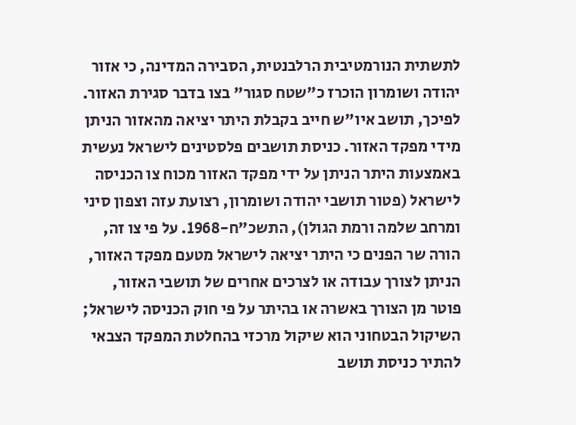לתשתית הנורמטיבית הרלבנטית, הסבירה המדינה, כי אזור יהודה ושומרון הוכרז כ"שטח סגור" בצו בדבר סגירת האזור. לפיכך, תושב איו"ש חייב בקבלת היתר יציאה מהאזור הניתן מידי מפקד האזור. כניסת תושבים פלסטינים לישראל נעשית באמצעות היתר הניתן על ידי מפקד האזור מכוח צו הכניסה לישראל (פטור תושבי יהודה ושומרון, רצועת עזה וצפון סיני ומרחב שלמה ורמת הגולן), התשכ"ח-1968. על פי צו זה, הורה שר הפנים כי היתר יציאה לישראל מטעם מפקד האזור, הניתן לצורך עבודה או לצרכים אחרים של תושבי האזור, פוטר מן הצורך באשרה או בהיתר על פי חוק הכניסה לישראל; השיקול הבטחוני הוא שיקול מרכזי בהחלטת המפקד הצבאי להתיר כניסת תושב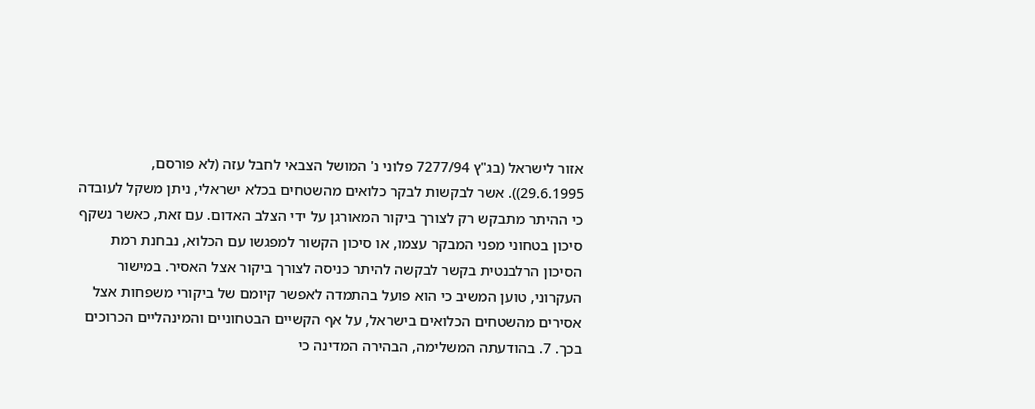אזור לישראל (בג"ץ 7277/94 פלוני נ' המושל הצבאי לחבל עזה (לא פורסם, 29.6.1995)). אשר לבקשות לבקר כלואים מהשטחים בכלא ישראלי, ניתן משקל לעובדה כי ההיתר מתבקש רק לצורך ביקור המאורגן על ידי הצלב האדום. עם זאת, כאשר נשקף סיכון בטחוני מפני המבקר עצמו, או סיכון הקשור למפגשו עם הכלוא, נבחנת רמת הסיכון הרלבנטית בקשר לבקשה להיתר כניסה לצורך ביקור אצל האסיר. במישור העקרוני, טוען המשיב כי הוא פועל בהתמדה לאפשר קיומם של ביקורי משפחות אצל אסירים מהשטחים הכלואים בישראל, על אף הקשיים הבטחוניים והמינהליים הכרוכים בכך. 7. בהודעתה המשלימה, הבהירה המדינה כי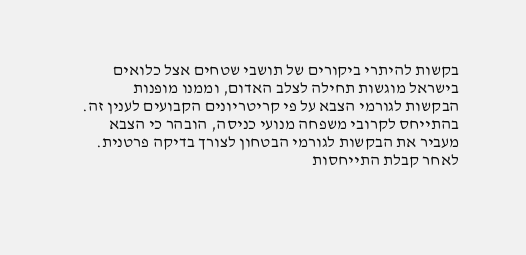בקשות להיתרי ביקורים של תושבי שטחים אצל כלואים בישראל מוגשות תחילה לצלב האדום, וממנו מופנות הבקשות לגורמי הצבא על פי קריטריונים הקבועים לענין זה. בהתייחס לקרובי משפחה מנועי כניסה, הובהר כי הצבא מעביר את הבקשות לגורמי הבטחון לצורך בדיקה פרטנית. לאחר קבלת התייחסות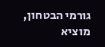גורמי הבטחון, מוציא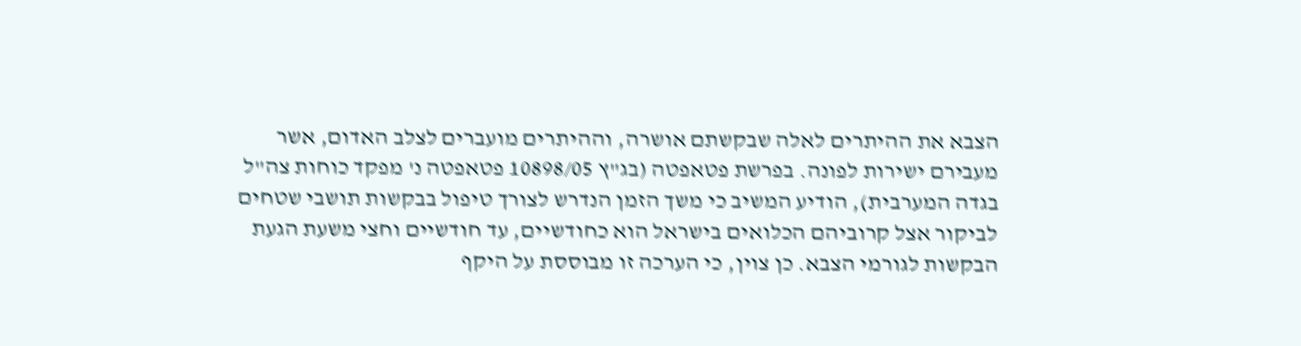הצבא את ההיתרים לאלה שבקשתם אושרה, וההיתרים מועברים לצלב האדום, אשר מעבירם ישירות לפונה. בפרשת פטאפטה (בג"ץ 10898/05 פטאפטה נ' מפקד כוחות צה"ל בגדה המערבית), הודיע המשיב כי משך הזמן הנדרש לצורך טיפול בבקשות תושבי שטחים לביקור אצל קרוביהם הכלואים בישראל הוא כחודשיים, עד חודשיים וחצי משעת הגעת הבקשות לגורמי הצבא. כן צוין, כי הערכה זו מבוססת על היקף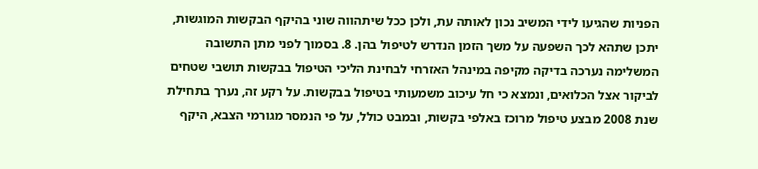הפניות שהגיעו לידי המשיב נכון לאותה עת, ולכן ככל שיתהווה שוני בהיקף הבקשות המוגשות, יתכן שתהא לכך השפעה על משך הזמן הנדרש לטיפול בהן. 8. בסמוך לפני מתן התשובה המשלימה נערכה בדיקה מקיפה במינהל האזרחי לבחינת הליכי הטיפול בבקשות תושבי שטחים לביקור אצל הכלואים, ונמצא כי חל עיכוב משמעותי בטיפול בבקשות. על רקע זה, נערך בתחילת שנת 2008 מבצע טיפול מרוכז באלפי בקשות, ובמבט כולל, על פי הנמסר מגורמי הצבא, היקף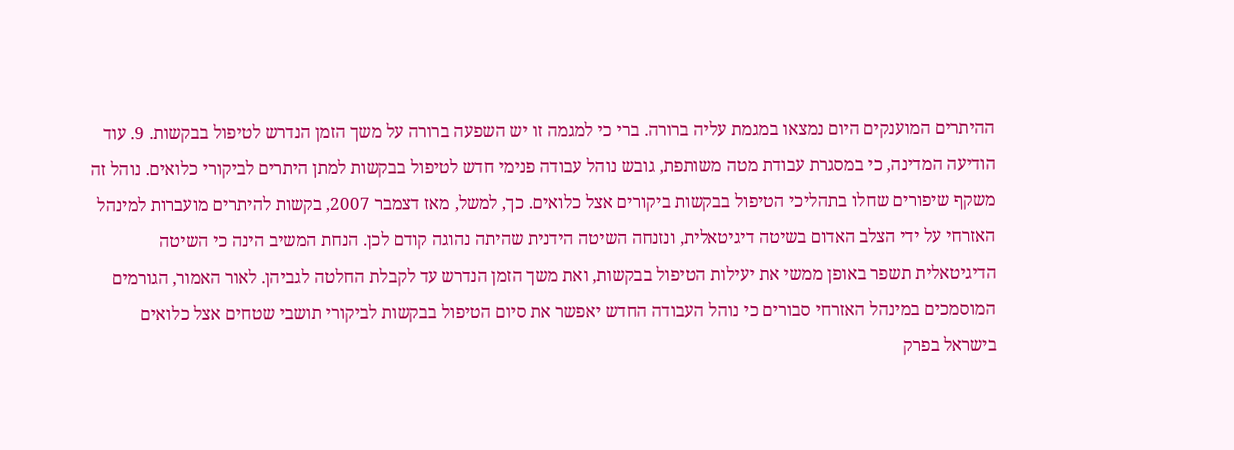ההיתרים המוענקים היום נמצאו במגמת עליה ברורה. ברי כי למגמה זו יש השפעה ברורה על משך הזמן הנדרש לטיפול בבקשות. 9. עוד הודיעה המדינה, כי במסגרת עבודת מטה משותפת, גובש נוהל עבודה פנימי חדש לטיפול בבקשות למתן היתרים לביקורי כלואים. נוהל זה משקף שיפורים שחלו בתהליכי הטיפול בבקשות ביקורים אצל כלואים. כך, למשל, מאז דצמבר 2007, בקשות להיתרים מועברות למינהל האזרחי על ידי הצלב האדום בשיטה דיגיטאלית, ונזנחה השיטה הידנית שהיתה נהוגה קודם לכן. הנחת המשיב הינה כי השיטה הדיגיטאלית תשפר באופן ממשי את יעילות הטיפול בבקשות, ואת משך הזמן הנדרש עד לקבלת החלטה לגביהן. לאור האמור, הגורמים המוסמכים במינהל האזרחי סבורים כי נוהל העבודה החדש יאפשר את סיום הטיפול בבקשות לביקורי תושבי שטחים אצל כלואים בישראל בפרק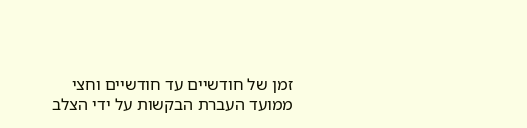זמן של חודשיים עד חודשיים וחצי ממועד העברת הבקשות על ידי הצלב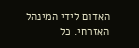האדום לידי המינהל האזרחי. כל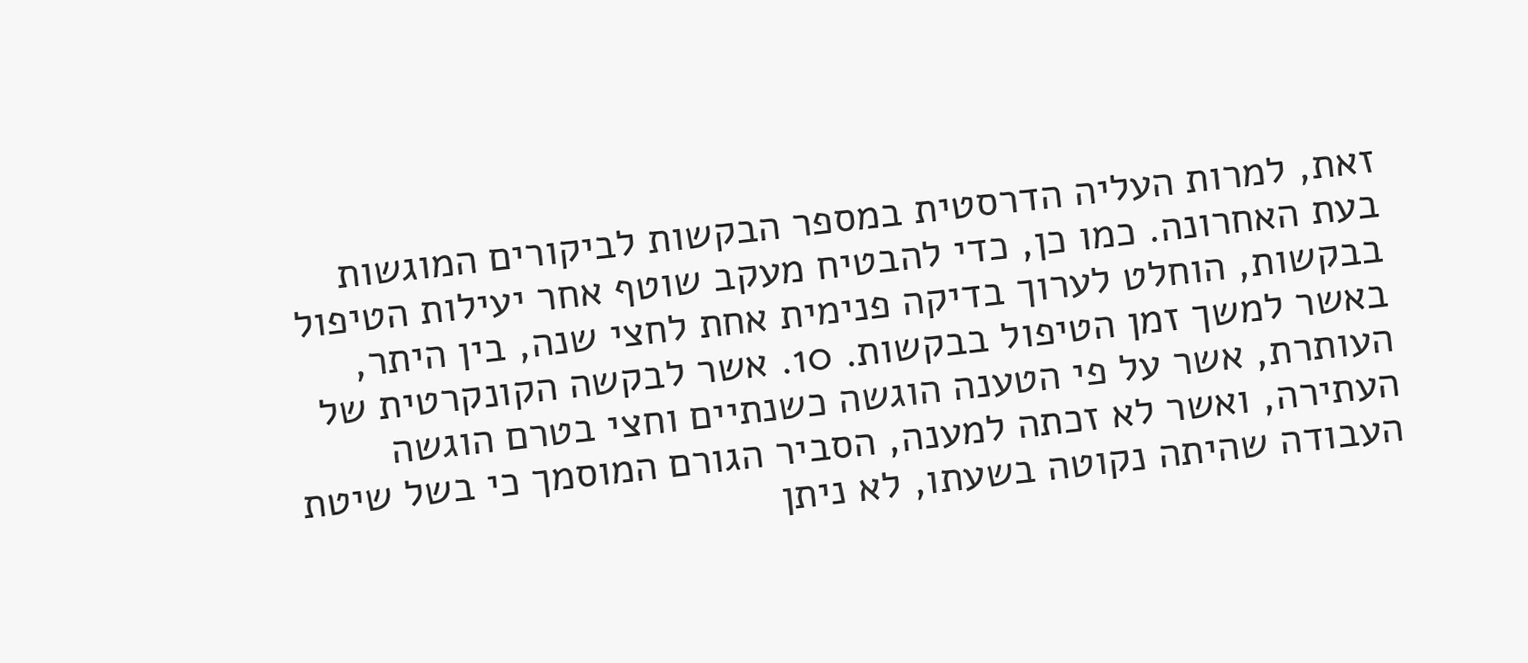זאת, למרות העליה הדרסטית במספר הבקשות לביקורים המוגשות בעת האחרונה. כמו כן, כדי להבטיח מעקב שוטף אחר יעילות הטיפול בבקשות, הוחלט לערוך בדיקה פנימית אחת לחצי שנה, בין היתר, באשר למשך זמן הטיפול בבקשות. 10. אשר לבקשה הקונקרטית של העותרת, אשר על פי הטענה הוגשה כשנתיים וחצי בטרם הוגשה העתירה, ואשר לא זכתה למענה, הסביר הגורם המוסמך כי בשל שיטת העבודה שהיתה נקוטה בשעתו, לא ניתן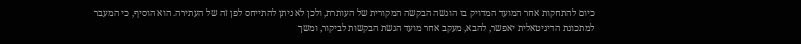כיום להתחקות אחר המועד המדויק בו הוגשה הבקשה המקורית של העותרת, ולכן לא ניתן להתייחס לפן זה של העתירה. הוא הוסיף, כי המעבר למתכונת הדיגיטאלית יאפשר, להבא, מעקב אחר מועד הגשת הבקשות לביקור, ומשך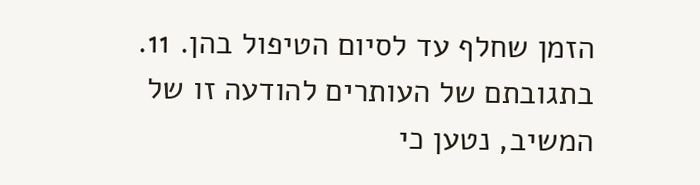הזמן שחלף עד לסיום הטיפול בהן. 11. בתגובתם של העותרים להודעה זו של המשיב, נטען כי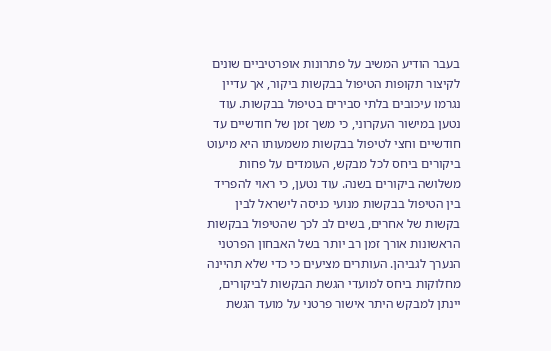בעבר הודיע המשיב על פתרונות אופרטיביים שונים לקיצור תקופות הטיפול בבקשות ביקור, אך עדיין נגרמו עיכובים בלתי סבירים בטיפול בבקשות. עוד נטען במישור העקרוני, כי משך זמן של חודשיים עד חודשיים וחצי לטיפול בבקשות משמעותו היא מיעוט ביקורים ביחס לכל מבקש, העומדים על פחות משלושה ביקורים בשנה. עוד נטען, כי ראוי להפריד בין הטיפול בבקשות מנועי כניסה לישראל לבין בקשות של אחרים, בשים לב לכך שהטיפול בבקשות הראשונות אורך זמן רב יותר בשל האבחון הפרטני הנערך לגביהן. העותרים מציעים כי כדי שלא תהיינה מחלוקות ביחס למועדי הגשת הבקשות לביקורים, יינתן למבקש היתר אישור פרטני על מועד הגשת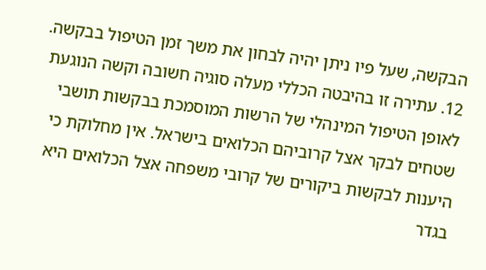הבקשה, שעל פיו ניתן יהיה לבחון את משך זמן הטיפול בבקשה. 12. עתירה זו בהיבטה הכללי מעלה סוגיה חשובה וקשה הנוגעת לאופן הטיפול המינהלי של הרשות המוסמכת בבקשות תושבי שטחים לבקר אצל קרוביהם הכלואים בישראל. אין מחלוקת כי היענות לבקשות ביקורים של קרובי משפחה אצל הכלואים היא בגדר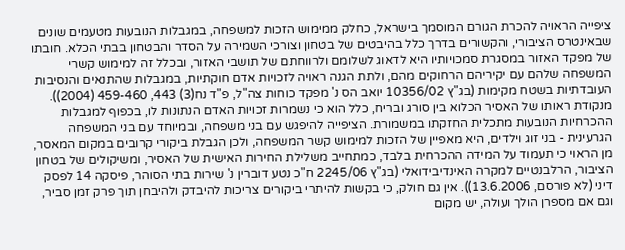ציפייה הראויה להכרת הגורם המוסמך בישראל, כחלק ממימוש הזכות למשפחה, במגבלות הנובעות מטעמים שונים שבאינטרס הציבורי, והקשורים בדרך כלל בהיבטים של בטחון וצורכי השמירה על הסדר והבטחון בבתי הכלא. חובתו של מפקד האזור במסגרת סמכויותיו היא לדאוג לשלומם ולרווחתם של תושבי האזור, ובכלל זה למימוש קשרי המשפחה שלהם עם יקיריהם הרחוקים מהם, ולתת הגנה ראויה לזכויות אדם חוקתיות, במגבלות שהתנאים והנסיבות העובדתיות בשטח מקימות (בג"ץ 10356/02 יואב הס נ' מפקד כוחות צה"ל, פ"ד נח(3) 443, 459-460 (2004)). מנקודת ראותו של האסיר הכלוא בין סורג ובריח, כלל הוא כי נשמרות זכויות האדם הנתונות לו, בכפוף למגבלות ההכרחיות הנובעות מתכלית החזקתו במשמורת. הציפייה להיפגש עם בני משפחה, ובמיוחד עם בני המשפחה הגרעינית - בני זוג וילדים, היא מאפיין של הזכות למימוש קשר המשפחה, ולכן הגבלת ביקורי קרובים במקום המאסר, מן הראוי כי תעמוד על המידה ההכרחית בלבד, כמתחייב משלילת החירות האישית של האסיר, ומשיקולים של בטחון הציבור, הרלבנטיים למקרה האינדיבידואלי (בג"ץ 2245/06 ח"כ נטע דוברין נ' שירות בתי הסוהר, פיסקה 14 לפסק דיני (לא פורסם, 13.6.2006)). אין גם חולק, כי בקשות להיתרי ביקורים צריכות להיבדק ולהיבחן תוך פרק זמן סביר, וגם אם מספרן הולך ועולה, יש מקום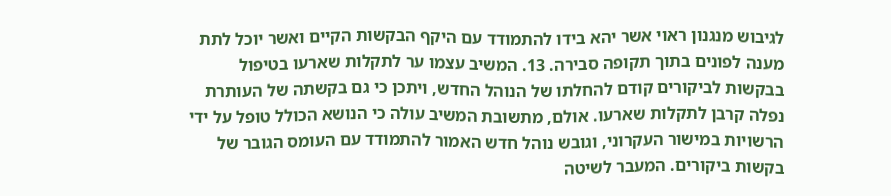לגיבוש מנגנון ראוי אשר יהא בידו להתמודד עם היקף הבקשות הקיים ואשר יוכל לתת מענה לפונים בתוך תקופה סבירה. 13. המשיב עצמו ער לתקלות שארעו בטיפול בבקשות לביקורים קודם להחלתו של הנוהל החדש, ויתכן כי גם בקשתה של העותרת נפלה קרבן לתקלות שארעו. אולם, מתשובת המשיב עולה כי הנושא הכולל טופל על ידי הרשויות במישור העקרוני, וגובש נוהל חדש האמור להתמודד עם העומס הגובר של בקשות ביקורים. המעבר לשיטה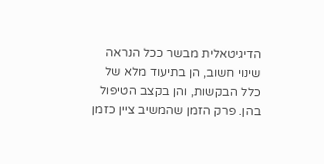הדיגיטאלית מבשר ככל הנראה שינוי חשוב, הן בתיעוד מלא של כלל הבקשות, והן בקצב הטיפול בהן. פרק הזמן שהמשיב ציין כזמן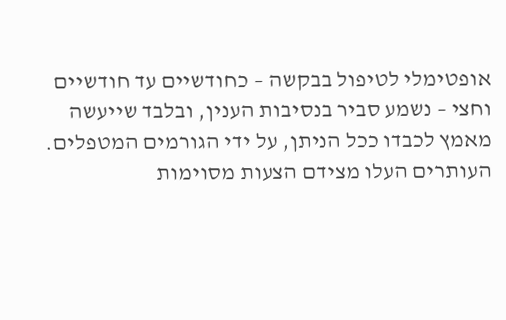אופטימלי לטיפול בבקשה – כחודשיים עד חודשיים וחצי – נשמע סביר בנסיבות הענין, ובלבד שייעשה מאמץ לכבדו ככל הניתן, על ידי הגורמים המטפלים. העותרים העלו מצידם הצעות מסוימות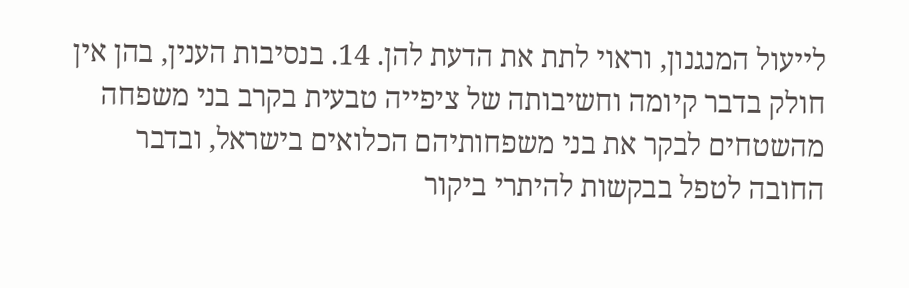לייעול המנגנון, וראוי לתת את הדעת להן. 14. בנסיבות הענין, בהן אין חולק בדבר קיומה וחשיבותה של ציפייה טבעית בקרב בני משפחה מהשטחים לבקר את בני משפחותיהם הכלואים בישראל, ובדבר החובה לטפל בבקשות להיתרי ביקור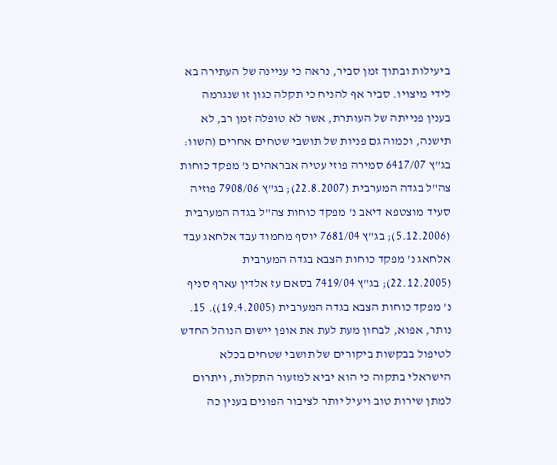ביעילות ובתוך זמן סביר, נראה כי עניינה של העתירה בא לידי מיצויו. סביר אף להניח כי תקלה כגון זו שנגרמה בענין פנייתה של העותרת, אשר לא טופלה זמן רב, לא תישנה, וכמוה גם פניות של תושבי שטחים אחרים (השוו: בג"ץ 6417/07 סמירה פוזי עטיה אבראהים נ' מפקד כוחות צה"ל בגדה המערבית (22.8.2007); בג"ץ 7908/06 פוזיה סעיד מוצטפא דיאב נ' מפקד כוחות צה"ל בגדה המערבית (5.12.2006); בג"ץ 7681/04 יוסף מחמוד עבד אלחאג עבד אלחאג נ' מפקד כוחות הצבא בגדה המערבית (22.12.2005); בג"ץ 7419/04 בסאם עז אלדין עארף סניף נ' מפקד כוחות הצבא בגדה המערבית (19.4.2005)). 15. נותר, אפוא, לבחון מעת לעת את אופן יישום הנוהל החדש לטיפול בבקשות ביקורים של תושבי שטחים בכלא הישראלי בתקוה כי הוא יביא למזעור התקלות, ויתרום למתן שירות טוב ויעיל יותר לציבור הפונים בענין כה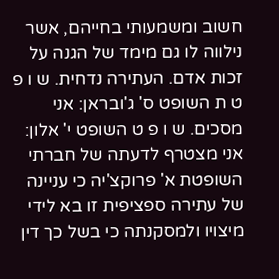חשוב ומשמעותי בחייהם, אשר נילווה לו גם מימד של הגנה על זכות אדם. העתירה נדחית. ש ו פ ט ת השופט ס' ג'ובראן: אני מסכים. ש ו פ ט השופט י' אלון: אני מצטרף לדעתה של חברתי השופטת א' פרוקצ'יה כי עניינה של עתירה ספציפית זו בא לידי מיצויו ולמסקנתה כי בשל כך דין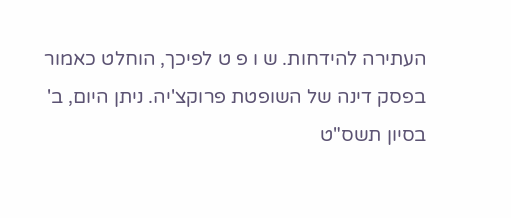העתירה להידחות. ש ו פ ט לפיכך, הוחלט כאמור בפסק דינה של השופטת פרוקצ'יה. ניתן היום, ב' בסיון תשס"ט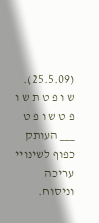(25.5.09). ש ו פ ט ת ש ו פ ט ש ו פ ט ___ העותק כפוף לשינויי עריכה וניסוח.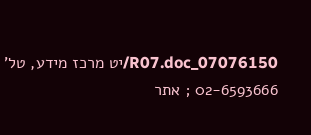07076150_R07.doc/יט מרכז מידע, טל' 02-6593666 ; אתר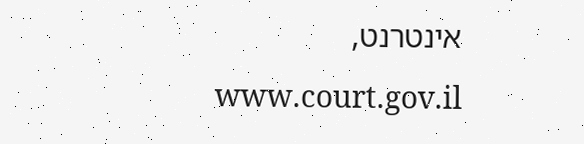אינטרנט, www.court.gov.il